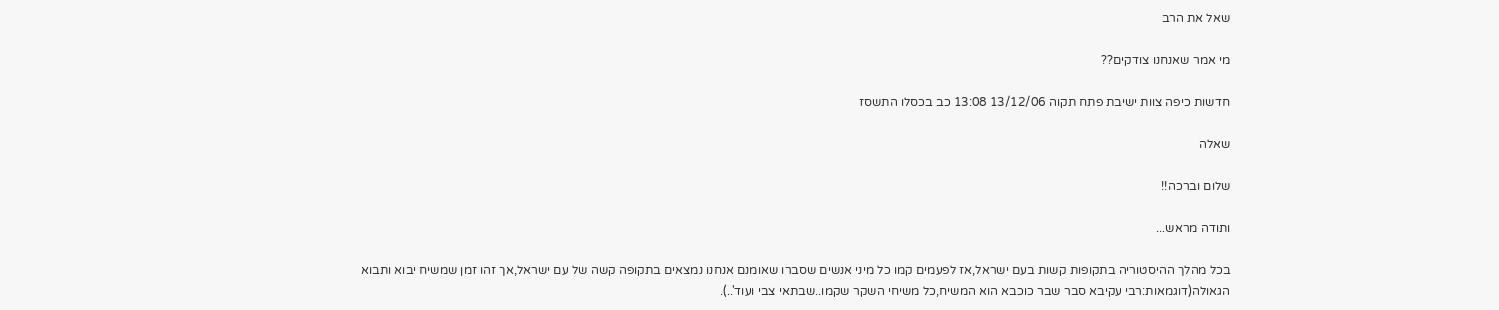שאל את הרב

מי אמר שאנחנו צודקים??

חדשות כיפה צוות ישיבת פתח תקוה 13/12/06 13:08 כב בכסלו התשסז

שאלה

שלום וברכה!!

ותודה מראש...

בכל מהלך ההיסטוריה בתקופות קשות בעם ישראל,אז לפעמים קמו כל מיני אנשים שסברו שאומנם אנחנו נמצאים בתקופה קשה של עם ישראל,אך זהו זמן שמשיח יבוא ותבוא הגאולה(דוגמאות:רבי עקיבא סבר שבר כוכבא הוא המשיח,כל משיחי השקר שקמו..שבתאי צבי ועוד'..).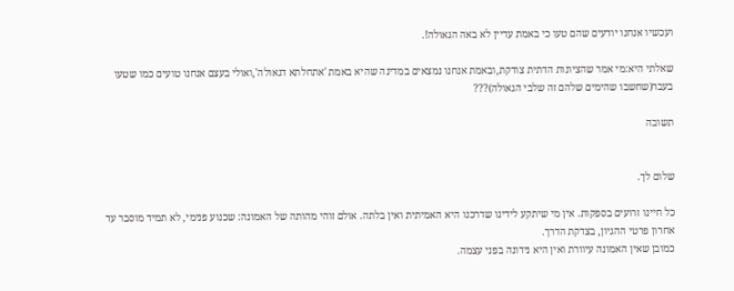ועכשיו אנחנו יודעים שהם טעו כי באמת עדיין לא באה הגאולה!.

שאלתי היא:מי אמר שהציונות הדתית צודקת,ובאמת אנחנו נמצאים במדינה שהיא באמת 'אתחלתא דגאולה',ואולי בעצם אנחנו טועים כמו שטעו בעבר(שחשבו שהימים שלהם זה שלבי הגאולה)???

תשובה


שלום לך.

כל חיינו זרועים בספקות. אין מי שיתקע לידינו שדרכנו היא האמיתית ואין בלתה. אולם זוהי מהותה של האמונה: שכנוע פנימי, לא תמיד מוסבר עד אחרון פרטי ההגיון, בצדקת הדרך.
כמובן שאין האמונה עיוורת ואין היא נידונה בפני עצמה.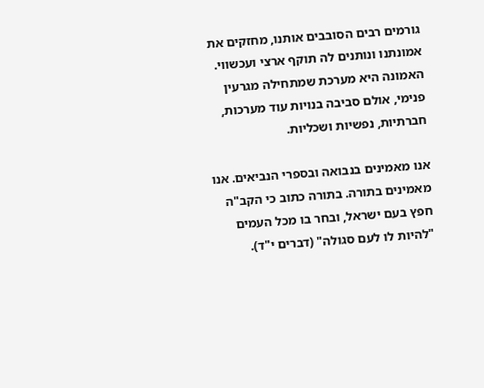גורמים רבים הסובבים אותנו, מחזקים את אמונתנו ונותנים לה תוקף ארצי ועכשווי. האמונה היא מערכת שמתחילה מגרעין פנימי, אולם סביבה בנויות עוד מערכות, חברתיות, נפשיות ושכליות.

אנו מאמינים בנבואה ובספרי הנביאים. אנו מאמינים בתורה. בתורה כתוב כי הקב"ה חפץ בעם ישראל, ובחר בו מכל העמים "להיות לו לעם סגולה" (דברים י"ד).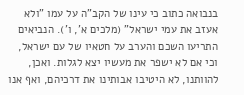בנבואה כתוב כי עינו של הקב"ה על עמו "ולא אעזב את עמי ישראל" (מלכים א', ו'). הנביאים התריעו השכם והערב על חטאיו של עם ישראל, וכי אם לא ישפר את מעשיו יצא לגלות. ואכן, להוותנו, לא היטיבו אבותינו את דרכיהם, ואף אנו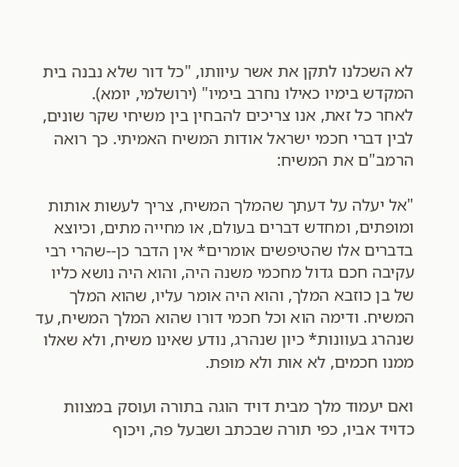לא השכלנו לתקן את אשר עיוותו, "כל דור שלא נבנה בית המקדש בימיו כאילו נחרב בימיו" (ירושלמי, יומא).
לאחר כל זאת, אנו צריכים להבחין בין משיחי שקר שונים, לבין דברי חכמי ישראל אודות המשיח האמיתי. כך רואה הרמב"ם את המשיח:

"אל יעלה על דעתך שהמלך המשיח, צריך לעשות אותות ומופתים, ומחדש דברים בעולם, או מחייה מתים, וכיוצא בדברים אלו שהטיפשים אומרים* אין הדבר כן--שהרי רבי עקיבה חכם גדול מחכמי משנה היה, והוא היה נושא כליו של בן כוזבא המלך, והוא היה אומר עליו, שהוא המלך המשיח. ודימה הוא וכל חכמי דורו שהוא המלך המשיח, עד שנהרג בעוונות* כיון שנהרג, נודע שאינו משיח, ולא שאלו ממנו חכמים, לא אות ולא מופת.

ואם יעמוד מלך מבית דויד הוגה בתורה ועוסק במצוות כדויד אביו, כפי תורה שבכתב ושבעל פה, ויכוף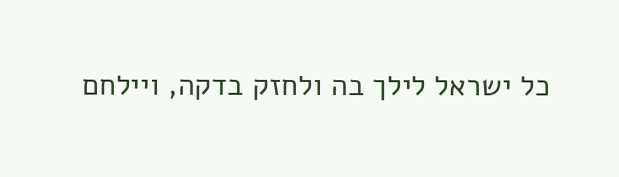כל ישראל לילך בה ולחזק בדקה, ויילחם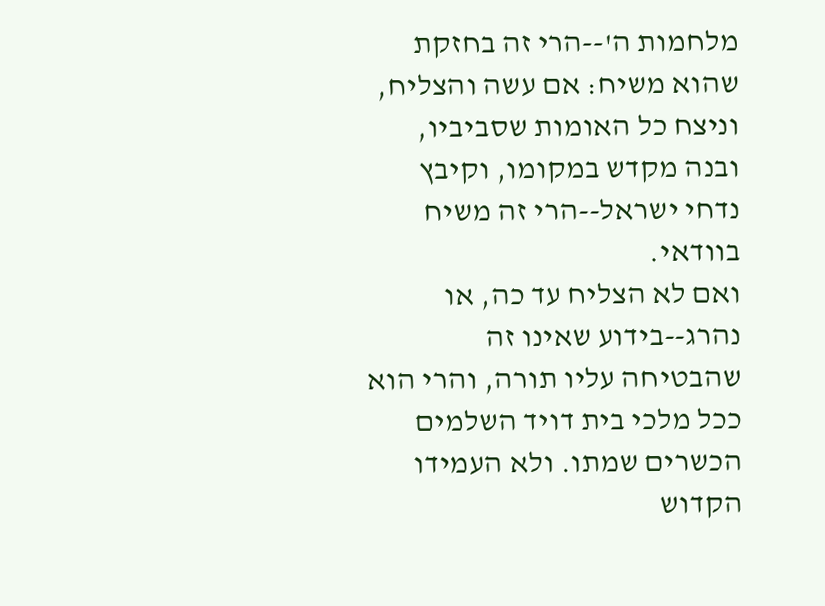מלחמות ה'--הרי זה בחזקת שהוא משיח: אם עשה והצליח, וניצח כל האומות שסביביו, ובנה מקדש במקומו, וקיבץ נדחי ישראל--הרי זה משיח בוודאי.
ואם לא הצליח עד כה, או נהרג--בידוע שאינו זה שהבטיחה עליו תורה, והרי הוא ככל מלכי בית דויד השלמים הכשרים שמתו. ולא העמידו הקדוש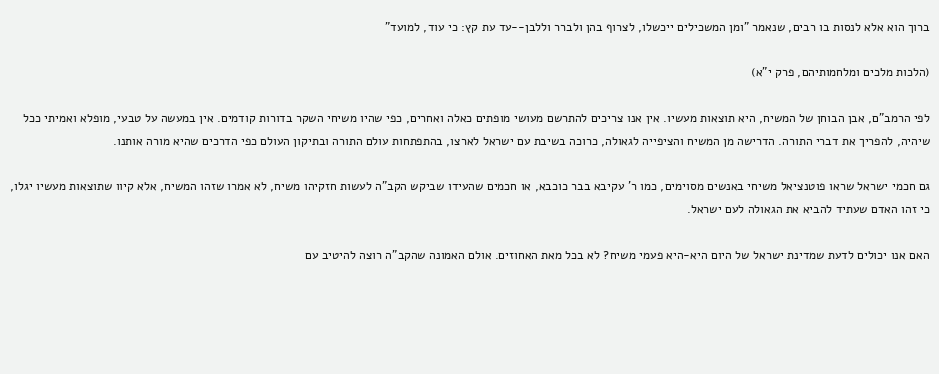ברוך הוא אלא לנסות בו רבים, שנאמר "ומן המשכילים ייכשלו, לצרוף בהן ולברר וללבן--עד עת קץ: כי עוד, למועד"

(הלכות מלכים ומלחמותיהם, פרק י"א)

לפי הרמב"ם, אבן הבוחן של המשיח, היא תוצאות מעשיו. אין אנו צריכים להתרשם מעושי מופתים כאלה ואחרים, כפי שהיו משיחי השקר בדורות קודמים. אין במעשה על טבעי, מופלא ואמיתי ככל שיהיה, להפריך את דברי התורה. הדרישה מן המשיח והציפייה לגאולה, כרוכה בשיבת עם ישראל לארצו, בהתפתחות עולם התורה ובתיקון העולם כפי הדרכים שהיא מורה אותנו.

גם חכמי ישראל שראו פוטנציאל משיחי באנשים מסוימים, כמו ר' עקיבא בבר כוכבא, או חכמים שהעידו שביקש הקב"ה לעשות חזקיהו משיח, לא אמרו שזהו המשיח, אלא קיוו שתוצאות מעשיו יגלו, כי זהו האדם שעתיד להביא את הגאולה לעם ישראל.

האם אנו יכולים לדעת שמדינת ישראל של היום היא-היא פעמי משיח? לא בכל מאת האחוזים. אולם האמונה שהקב"ה רוצה להיטיב עם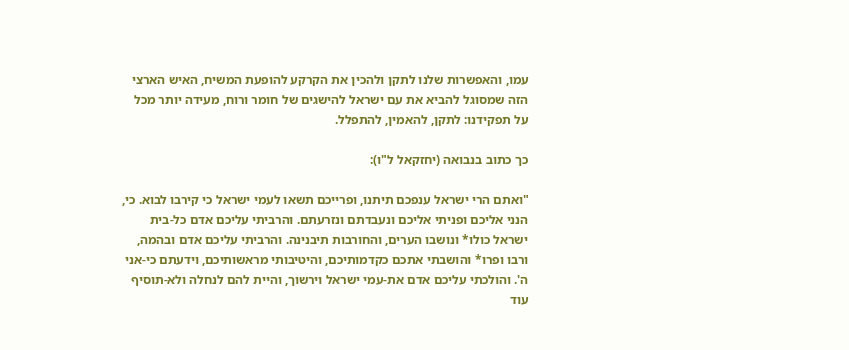עמו, והאפשרות שלנו לתקן ולהכין את הקרקע להופעת המשיח, האיש הארצי הזה שמסוגל להביא את עם ישראל להישגים של חומר ורוח, מעידה יותר מכל על תפקידנו: לתקן, להאמין, להתפלל.

כך כתוב בנבואה (יחזקאל ל"ו):

"ואתם הרי ישראל ענפכם תיתנו, ופרייכם תשאו לעמי ישראל כי קירבו לבוא. כי, הנני אליכם ופניתי אליכם ונעבדתם ונזרעתם. והרביתי עליכם אדם כל-בית ישראל כולו* ונושבו הערים, והחורבות תיבנינה. והרביתי עליכם אדם ובהמה, ורבו ופרו* והושבתי אתכם כקדמותיכם, והיטיבותי מראשותיכם, וידעתם כי-אני ה'. והולכתי עליכם אדם את-עמי ישראל וירשוך, והיית להם לנחלה ולא-תוסיף עוד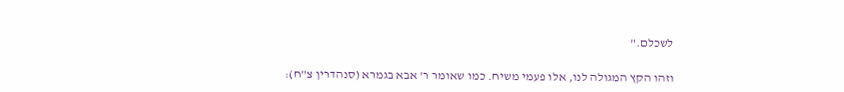לשכלם."

וזהו הקץ המגולה לנו, אלו פעמי משיח. כמו שאומר ר' אבא בגמרא (סנהדרין צ"ח):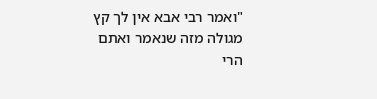"ואמר רבי אבא אין לך קץ מגולה מזה שנאמר ואתם הרי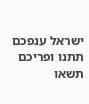ישראל ענפכם תתנו ופריכם תשאו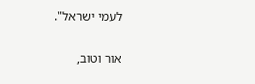לעמי ישראל".


אור וטוב,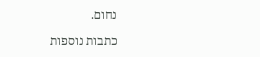נחום.

כתבות נוספות